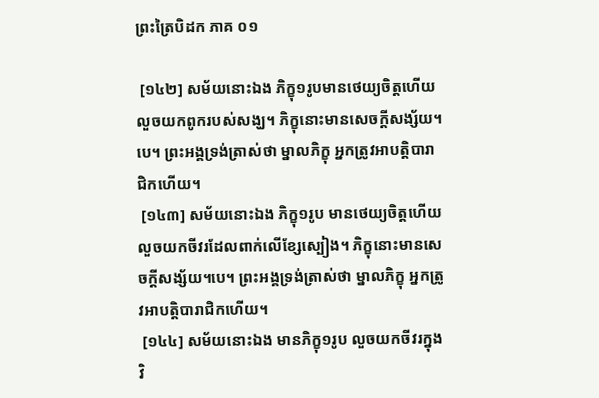ព្រះត្រៃបិដក ភាគ ០១

 [១៤២] សម័យនោះឯង ភិក្ខុ១រូបមានថេយ្យចិត្តហើយលួចយកពូករបស់សង្ឃ។ ភិក្ខុនោះមានសេចក្តីសង្ស័យ។បេ។ ព្រះអង្គទ្រង់ត្រាស់ថា ម្នាលភិក្ខុ អ្នកត្រូវអាបត្តិបារាជិកហើយ។
 [១៤៣] សម័យនោះឯង ភិក្ខុ១រូប មានថេយ្យចិត្តហើយលួចយកចីវរដែលពាក់លើខ្សែស្បៀង។ ភិក្ខុនោះមានសេចក្តីសង្ស័យ។បេ។ ព្រះអង្គទ្រង់ត្រាស់ថា ម្នាលភិក្ខុ អ្នកត្រូវអាបត្តិបារាជិកហើយ។
 [១៤៤] សម័យនោះឯង មានភិក្ខុ១រូប លួចយកចីវរក្នុងវិ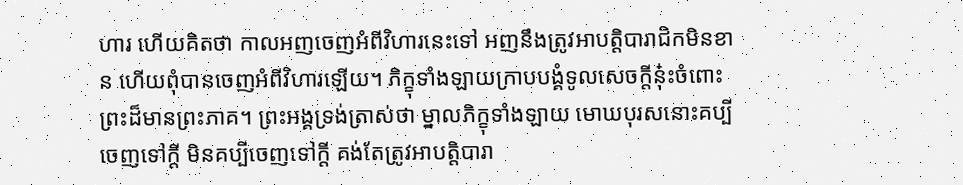ហារ ហើយគិតថា កាលអញចេញអំពីវិហារនេះទៅ អញនឹងត្រូវអាបត្តិបារាជិកមិនខាន ហើយពុំបានចេញអំពីវិហារឡើយ។ ភិក្ខុទាំងឡាយក្រាបបង្គំទូលសេចក្តីនុ៎ះចំពោះព្រះដ៏មានព្រះភាគ។ ព្រះអង្គទ្រង់ត្រាស់ថា ម្នាលភិក្ខុទាំងឡាយ មោឃបុរសនោះគប្បីចេញទៅក្តី មិនគប្បីចេញទៅក្តី គង់តែត្រូវអាបត្តិបារា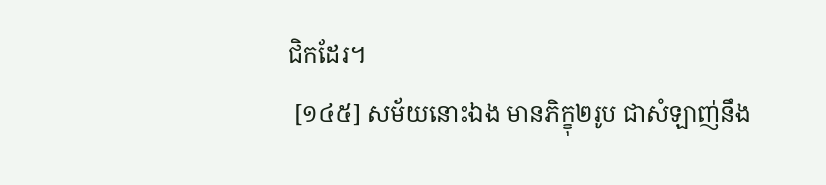ជិកដែរ។
 [១៤៥] សម័យនោះឯង មានភិក្ខុ២រូប ជាសំឡាញ់នឹង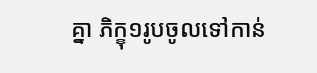គ្នា ភិក្ខុ១រូបចូលទៅកាន់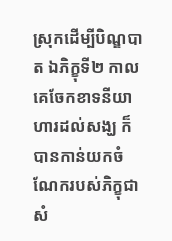ស្រុកដើម្បីបិណ្ឌបាត ឯភិក្ខុទី២ កាលគេចែកខាទនីយាហារដល់សង្ឃ ក៏បានកាន់យកចំណែករបស់ភិក្ខុជាសំ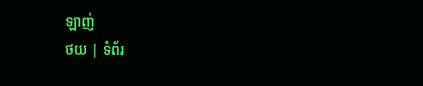ឡាញ់
ថយ | ទំព័រ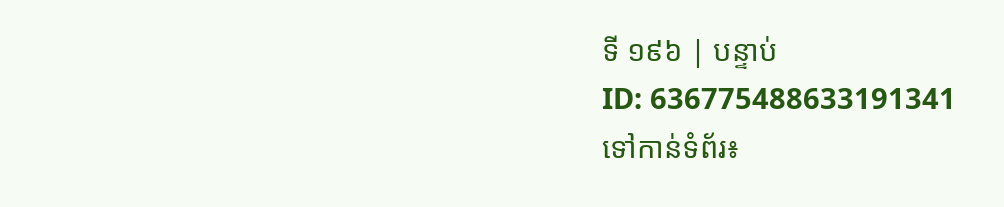ទី ១៩៦ | បន្ទាប់
ID: 636775488633191341
ទៅកាន់ទំព័រ៖